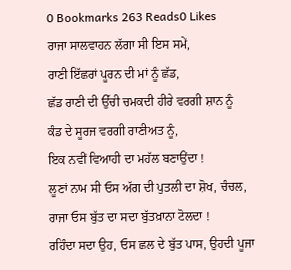0 Bookmarks 263 Reads0 Likes
ਰਾਜਾ ਸਾਲਵਾਹਨ ਲੱਗਾ ਸੀ ਇਸ ਸਮੇਂ,
ਰਾਣੀ ਇੱਛਰਾਂ ਪੂਰਨ ਦੀ ਮਾਂ ਨੂੰ ਛੱਡ,
ਛੱਡ ਰਾਣੀ ਦੀ ਉੱਚੀ ਚਮਕਦੀ ਹੀਰੇ ਵਰਗੀ ਸ਼ਾਨ ਨੂੰ
ਕੰਡ ਦੇ ਸੂਰਜ ਵਰਗੀ ਰਾਣੀਅਤ ਨੂੰ,
ਇਕ ਨਵੀਂ ਵਿਆਹੀ ਦਾ ਮਹੱਲ ਬਣਾਉਂਦਾ !
ਲੂਣਾਂ ਨਾਮ ਸੀ ਓਸ ਅੱਗ ਦੀ ਪੁਤਲੀ ਦਾ ਸ਼ੋਖ, ਚੰਚਲ,
ਰਾਜਾ ਓਸ ਬੁੱਤ ਦਾ ਸਦਾ ਬੁੱਤਖ਼ਾਨਾ ਟੋਲਦਾ !
ਰਹਿੰਦਾ ਸਦਾ ਉਹ, ਓਸ ਛਲ ਦੇ ਬੁੱਤ ਪਾਸ, ਉਹਦੀ ਪੂਜਾ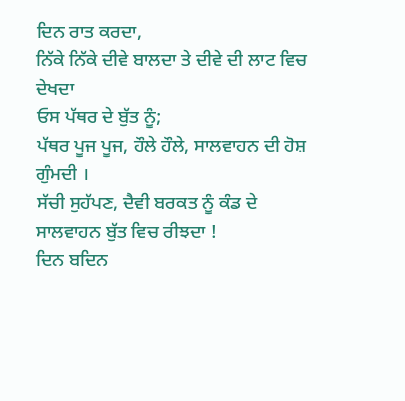ਦਿਨ ਰਾਤ ਕਰਦਾ,
ਨਿੱਕੇ ਨਿੱਕੇ ਦੀਵੇ ਬਾਲਦਾ ਤੇ ਦੀਵੇ ਦੀ ਲਾਟ ਵਿਚ ਦੇਖਦਾ
ਓਸ ਪੱਥਰ ਦੇ ਬੁੱਤ ਨੂੰ;
ਪੱਥਰ ਪੂਜ ਪੂਜ, ਹੌਲੇ ਹੌਲੇ, ਸਾਲਵਾਹਨ ਦੀ ਹੋਸ਼ ਗੁੰਮਦੀ ।
ਸੱਚੀ ਸੁਹੱਪਣ, ਦੈਵੀ ਬਰਕਤ ਨੂੰ ਕੰਡ ਦੇ ਸਾਲਵਾਹਨ ਬੁੱਤ ਵਿਚ ਰੀਝਦਾ !
ਦਿਨ ਬਦਿਨ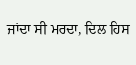ਜਾਂਦਾ ਸੀ ਮਰਦਾ, ਦਿਲ ਹਿਸ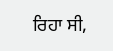ਰਿਹਾ ਸੀ,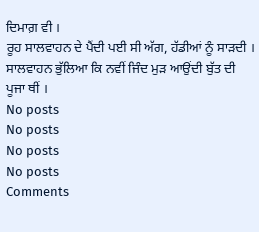ਦਿਮਾਗ਼ ਵੀ ।
ਰੂਹ ਸਾਲਵਾਹਨ ਦੇ ਪੈਂਦੀ ਪਈ ਸੀ ਅੱਗ, ਹੱਡੀਆਂ ਨੂੰ ਸਾੜਦੀ ।
ਸਾਲਵਾਹਨ ਭੁੱਲਿਆ ਕਿ ਨਵੀਂ ਜਿੰਦ ਮੁੜ ਆਉਂਦੀ ਬੁੱਤ ਦੀ ਪੂਜਾ ਥੀਂ ।
No posts
No posts
No posts
No posts
Comments